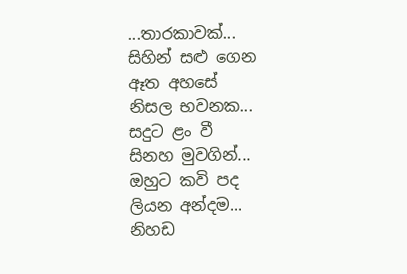...තාරකාවක්...
සිහින් සළු ගෙන
ඈත අහසේ
නිසල භවනක...
සදුට ළං වී
සිනහ මුවගින්...
ඔහුට කවි පද
ලියන අන්දම...
නිහඩ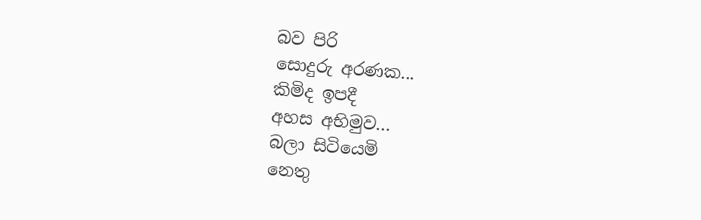බව පිරි
සොදුරු අරණක...
කිමිද ඉපදී
අහස අභිමුව...
බලා සිටියෙමි
නෙතු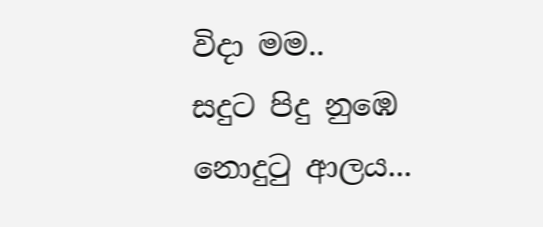විදා මම..
සදුට පිදු නුඹෙ
නොදුටු ආලය...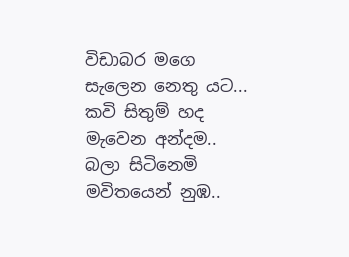විඩාබර මගෙ
සැලෙන නෙතු යට...
කවි සිතුම් හද
මැවෙන අන්දම..
බලා සිටිනෙමි
මවිතයෙන් නුඹ..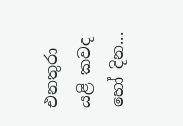එනතුරා යළි කවද හෝ දින...